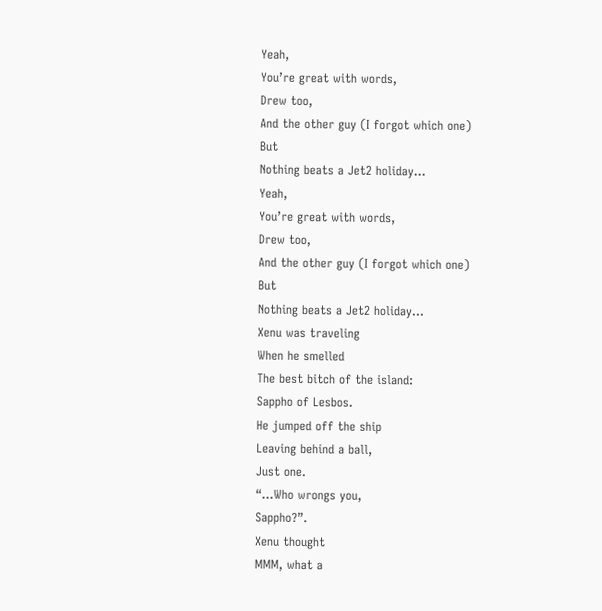Yeah,
You’re great with words,
Drew too,
And the other guy (I forgot which one)
But
Nothing beats a Jet2 holiday…
Yeah,
You’re great with words,
Drew too,
And the other guy (I forgot which one)
But
Nothing beats a Jet2 holiday…
Xenu was traveling
When he smelled
The best bitch of the island:
Sappho of Lesbos.
He jumped off the ship
Leaving behind a ball,
Just one.
“…Who wrongs you,
Sappho?”.
Xenu thought
MMM, what a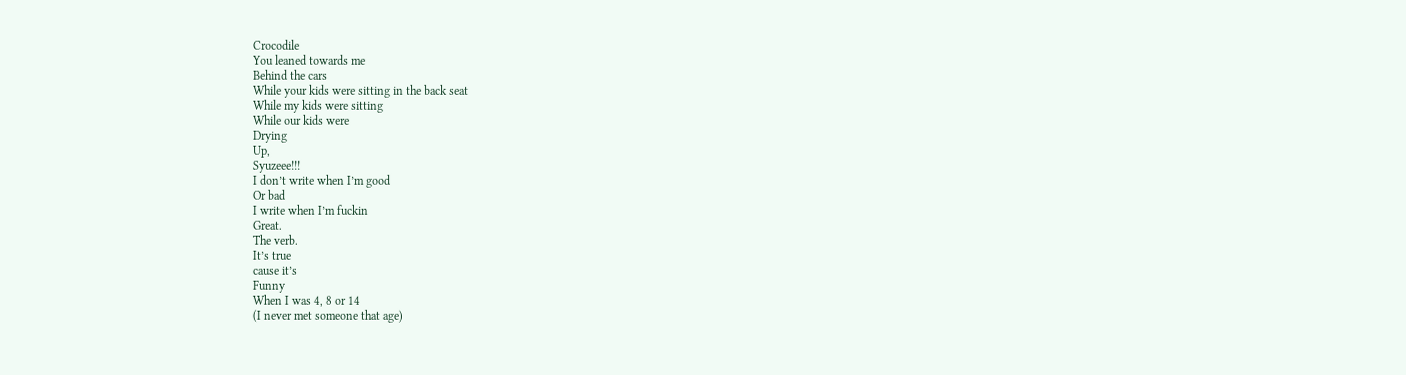Crocodile
You leaned towards me
Behind the cars
While your kids were sitting in the back seat
While my kids were sitting
While our kids were
Drying
Up,
Syuzeee!!!
I don’t write when I’m good
Or bad
I write when I’m fuckin
Great.
The verb.
It’s true
cause it’s
Funny
When I was 4, 8 or 14
(I never met someone that age)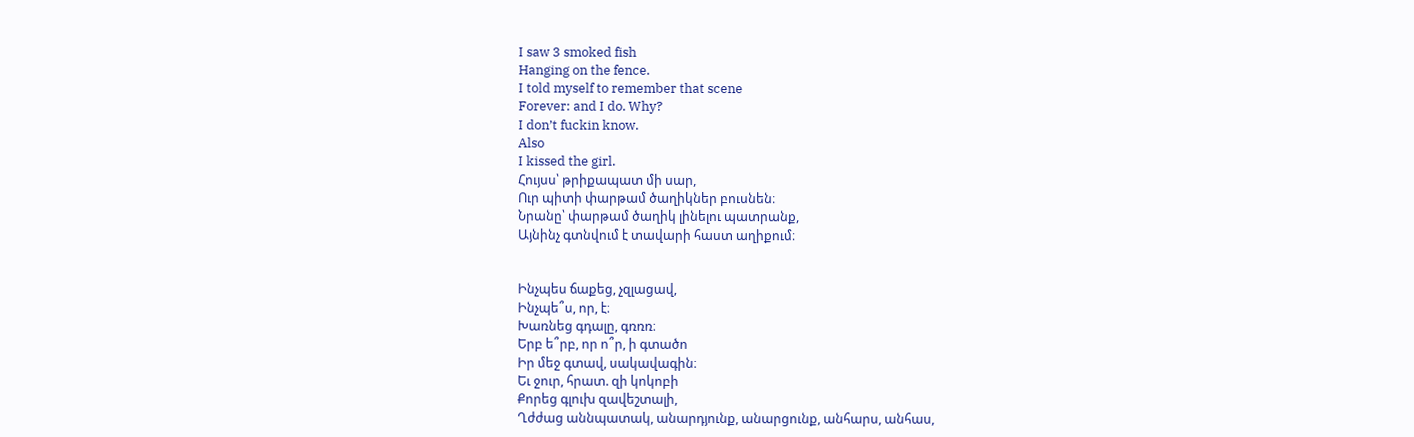I saw 3 smoked fish
Hanging on the fence.
I told myself to remember that scene
Forever: and I do. Why?
I don’t fuckin know.
Also
I kissed the girl.
Հույսս՝ թրիքապատ մի սար,
Ուր պիտի փարթամ ծաղիկներ բուսնեն։
Նրանը՝ փարթամ ծաղիկ լինելու պատրանք,
Այնինչ գտնվում է տավարի հաստ աղիքում։


Ինչպես ճաքեց, չզլացավ,
Ինչպե՞ս, որ, է։
Խառնեց գդալը, գռռռ։
Երբ ե՞րբ, որ ո՞ր, ի գտածո
Իր մեջ գտավ, սակավագին։
Եւ ջուր, հրատ. զի կոկոբի
Քորեց գլուխ զավեշտալի,
Ղժժաց աննպատակ, անարդյունք, անարցունք, անհարս, անհաս,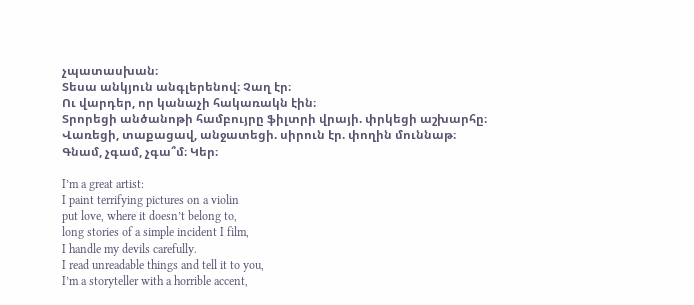չպատասխան։
Տեսա անկյուն անգլերենով։ Չաղ էր։
Ու վարդեր, որ կանաչի հակառակն էին։
Տրորեցի անծանոթի համբույրը ֆիլտրի վրայի. փրկեցի աշխարհը։
Վառեցի, տաքացավ, անջատեցի. սիրուն էր. փողին մուննաթ։
Գնամ, չգամ, չգա՞մ։ Կեր։

I’m a great artist:
I paint terrifying pictures on a violin
put love, where it doesn’t belong to,
long stories of a simple incident I film,
I handle my devils carefully.
I read unreadable things and tell it to you,
I’m a storyteller with a horrible accent,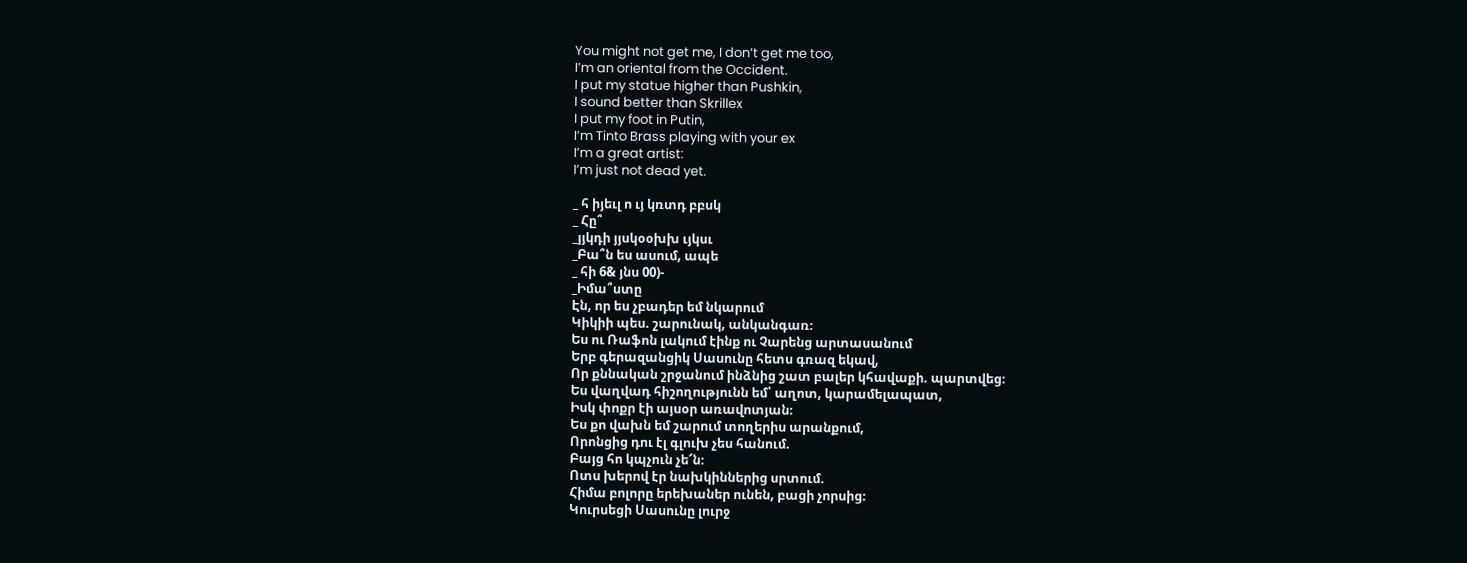You might not get me, I don’t get me too,
I’m an oriental from the Occident.
I put my statue higher than Pushkin,
I sound better than Skrillex
I put my foot in Putin,
I’m Tinto Brass playing with your ex
I’m a great artist:
I’m just not dead yet.

_ հ իյեւլ ո ւյ կռտդ բբսկ
_ Հը՞
_յյկդի յյսկօօխխ ւյկսւ
_Բա՞ն ես ասում, ապե
_ հի 6& յնս 00)-
_Իմա՞ստը
Էն, որ ես չբադեր եմ նկարում
Կիկիի պես. շարունակ, անկանգառ։
Ես ու Ռաֆոն լակում էինք ու Չարենց արտասանում
Երբ գերազանցիկ Սասունը հետս գռազ եկավ,
Որ քննական շրջանում ինձնից շատ բալեր կհավաքի. պարտվեց։
Ես վաղվադ հիշողությունն եմ՝ աղոտ, կարամելապատ,
Իսկ փոքր էի այսօր առավոտյան։
Ես քո վախն եմ շարում տողերիս արանքում,
Որոնցից դու էլ գլուխ չես հանում.
Բայց հո կպչուն չե՜ն։
Ոտս խերով էր նախկիններից սրտում.
Հիմա բոլորը երեխաներ ունեն, բացի չորսից։
Կուրսեցի Սասունը լուրջ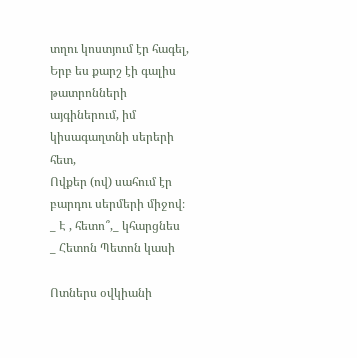տղու կոստյում էր հագել,
Երբ ես քարշ էի գալիս թատրոնների այգիներում, իմ կիսագաղտնի սերերի հետ,
Ովքեր (ով) սահում էր բարդու սերմերի միջով։
_ Է , հետո՞,_ կհարցնես
_ Հետոն Պետոն կասի

Ոտներս օվկիանի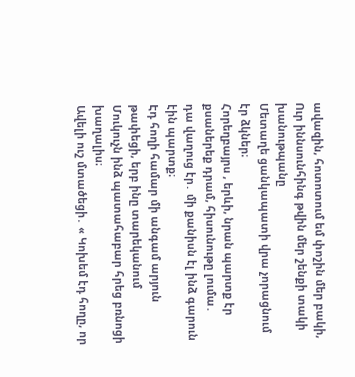ավազին, հոտոտում եմ փոշին մեր բակի,
Ուր իննսունհինգ թվին մեր շենքի տակի խանութպանը
Մետաղե ցանկապատի վրա չորացնում էր ձկներ։
Հորեղբայրս , երևի, նրան պարտք էր քսաներեք դրամ, հիսունութը լումա․
դա վաղուց էր․ մի քանիսն էլ ինձ գարուն էին պարտք։
Էդ հողի համար մի անգամ արյուն թափեցի, երբ ինը տարեկանում
Մուկուչն ինձ պատահաբար հրեց բռնոցի խաղալիս։
Ավելի ուշ մտածեցի․ « Կոխեմ էդ հողը, որ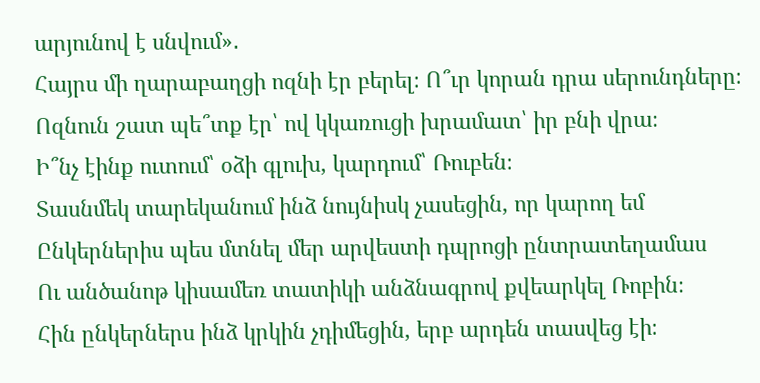արյունով է սնվում»․
Հայրս մի ղարաբաղցի ոզնի էր բերել։ Ո՞ւր կորան դրա սերունդները։
Ոզնուն շատ պե՞տք էր՝ ով կկառուցի խրամատ՝ իր բնի վրա։
Ի՞նչ էինք ուտում՝ օձի գլուխ, կարդում՝ Ռուբեն։
Տասնմեկ տարեկանում ինձ նույնիսկ չասեցին, որ կարող եմ
Ընկերներիս պես մտնել մեր արվեստի դպրոցի ընտրատեղամաս
Ու անծանոթ կիսամեռ տատիկի անձնագրով քվեարկել Ռոբին։
Հին ընկերներս ինձ կրկին չդիմեցին, երբ արդեն տասվեց էի։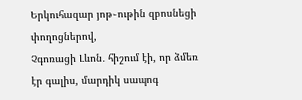Երկուհազար յոթ֊ութին զբոսնեցի փողոցներով,
Չգոռացի Լևոն․ հիշում էի, որ ձմեռ էր գալիս, մարդիկ սապոգ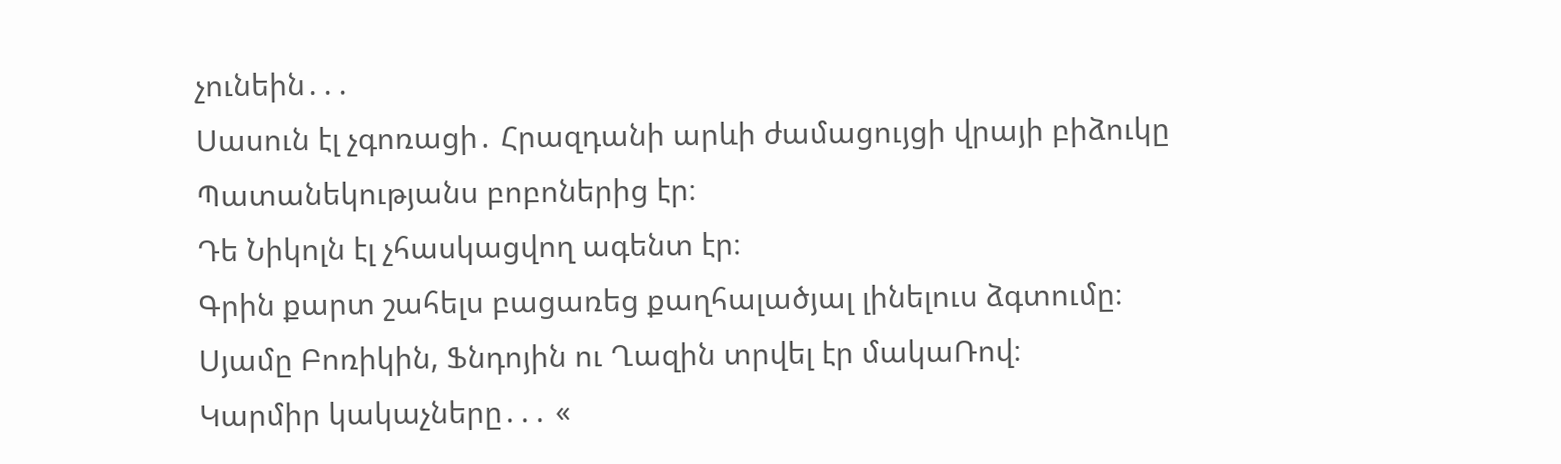չունեին․․․
Սասուն էլ չգոռացի․ Հրազդանի արևի ժամացույցի վրայի բիձուկը
Պատանեկությանս բոբոներից էր։
Դե Նիկոլն էլ չհասկացվող ագենտ էր։
Գրին քարտ շահելս բացառեց քաղհալածյալ լինելուս ձգտումը։
Սյամը Բոռիկին, Ֆնդոյին ու Ղազին տրվել էր մակաՌով։
Կարմիր կակաչները․․․ «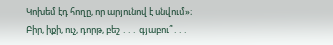Կոխեմ էդ հողը, որ արյունով է սնվում»։
Բիր, իքի, ուչ, դորթ, բեշ ․․․ գյաբու՞․․․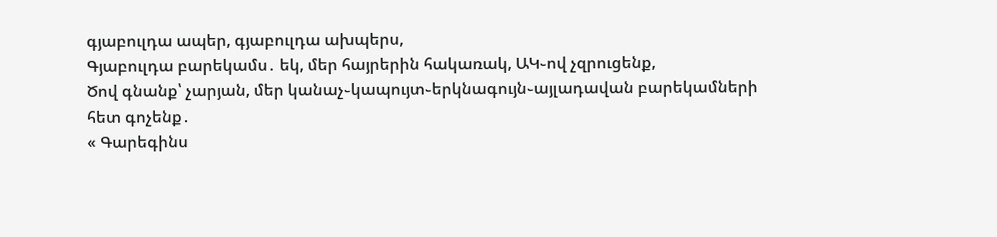գյաբուլդա ապեր, գյաբուլդա ախպերս,
Գյաբուլդա բարեկամս․ եկ, մեր հայրերին հակառակ, ԱԿ֊ով չզրուցենք,
Ծով գնանք՝ չարյան, մեր կանաչ֊կապույտ֊երկնագույն֊այլադավան բարեկամների հետ գոչենք․
« Գարեգինս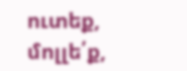ուտեք, մոլլե՛ք,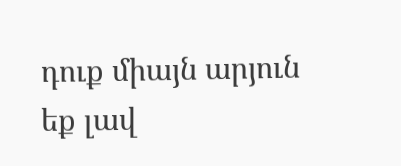դուք միայն արյուն եք լավ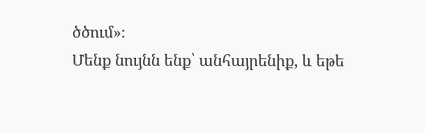ծծում»։
Մենք նույնն ենք՝ անհայրենիք, և եթե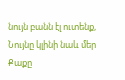նույն բանն էլ ուտենք,
Նույնը կլինի նաև մեր
Քաքը